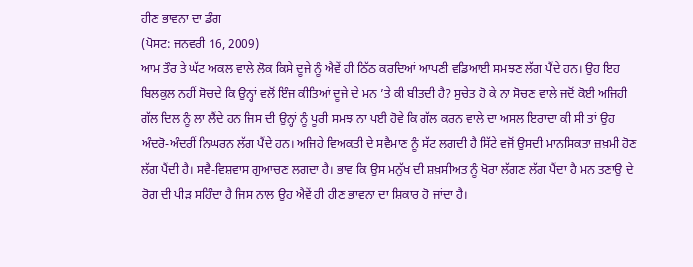ਹੀਣ ਭਾਵਨਾ ਦਾ ਡੰਗ
(ਪੋਸਟ: ਜਨਵਰੀ 16, 2009)
ਆਮ ਤੌਰ ਤੇ ਘੱਟ ਅਕਲ ਵਾਲੇ ਲੋਕ ਕਿਸੇ ਦੂਜੇ ਨੂੰ ਐਵੇਂ ਹੀ ਠਿੱਠ ਕਰਦਿਆਂ ਆਪਣੀ ਵਡਿਆਈ ਸਮਝਣ ਲੱਗ ਪੈਂਦੇ ਹਨ। ਉਹ ਇਹ ਬਿਲਕੁਲ ਨਹੀਂ ਸੋਚਦੇ ਕਿ ਉਨ੍ਹਾਂ ਵਲੋਂ ਇੰਜ ਕੀਤਿਆਂ ਦੂਜੇ ਦੇ ਮਨ ’ਤੇ ਕੀ ਬੀਤਦੀ ਹੈ? ਸੁਚੇਤ ਹੋ ਕੇ ਨਾ ਸੋਚਣ ਵਾਲੇ ਜਦੋਂ ਕੋਈ ਅਜਿਹੀ ਗੱਲ ਦਿਲ ਨੂੰ ਲਾ ਲੈਂਦੇ ਹਨ ਜਿਸ ਦੀ ਉਨ੍ਹਾਂ ਨੂੰ ਪੂਰੀ ਸਮਝ ਨਾ ਪਈ ਹੋਵੇ ਕਿ ਗੱਲ ਕਰਨ ਵਾਲੇ ਦਾ ਅਸਲ ਇਰਾਦਾ ਕੀ ਸੀ ਤਾਂ ਉਹ ਅੰਦਰੋ-ਅੰਦਰੀਂ ਨਿਘਰਨ ਲੱਗ ਪੈਂਦੇ ਹਨ। ਅਜਿਹੇ ਵਿਅਕਤੀ ਦੇ ਸਵੈਮਾਣ ਨੂੰ ਸੱਟ ਲਗਦੀ ਹੈ ਸਿੱਟੇ ਵਜੋਂ ਉਸਦੀ ਮਾਨਸਿਕਤਾ ਜ਼ਖ਼ਮੀ ਹੋਣ ਲੱਗ ਪੈਂਦੀ ਹੈ। ਸਵੈ-ਵਿਸ਼ਵਾਸ ਗੁਆਚਣ ਲਗਦਾ ਹੈ। ਭਾਵ ਕਿ ਉਸ ਮਨੁੱਖ ਦੀ ਸ਼ਖ਼ਸੀਅਤ ਨੂੰ ਖੋਰਾ ਲੱਗਣ ਲੱਗ ਪੈਂਦਾ ਹੈ ਮਨ ਤਣਾਉ ਦੇ ਰੋਗ ਦੀ ਪੀੜ ਸਹਿੰਦਾ ਹੈ ਜਿਸ ਨਾਲ ਉਹ ਐਵੇਂ ਹੀ ਹੀਣ ਭਾਵਨਾ ਦਾ ਸ਼ਿਕਾਰ ਹੋ ਜਾਂਦਾ ਹੈ।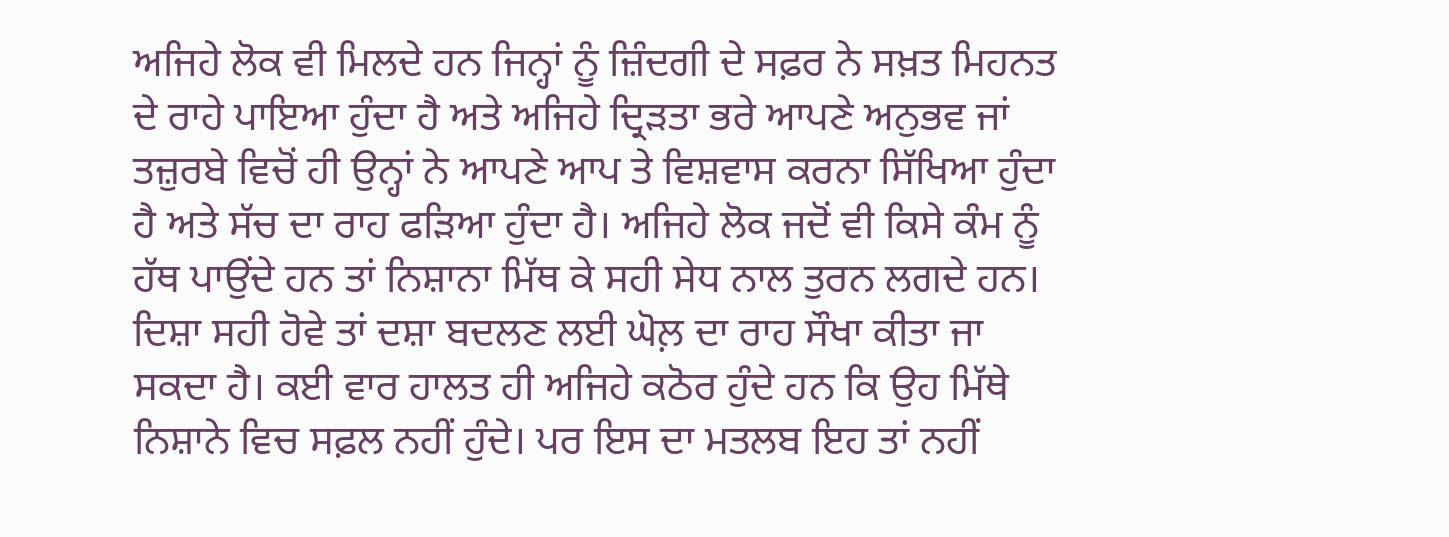ਅਜਿਹੇ ਲੋਕ ਵੀ ਮਿਲਦੇ ਹਨ ਜਿਨ੍ਹਾਂ ਨੂੰ ਜ਼ਿੰਦਗੀ ਦੇ ਸਫ਼ਰ ਨੇ ਸਖ਼ਤ ਮਿਹਨਤ ਦੇ ਰਾਹੇ ਪਾਇਆ ਹੁੰਦਾ ਹੈ ਅਤੇ ਅਜਿਹੇ ਦ੍ਰਿੜਤਾ ਭਰੇ ਆਪਣੇ ਅਨੁਭਵ ਜਾਂ ਤਜ਼ੁਰਬੇ ਵਿਚੋਂ ਹੀ ਉਨ੍ਹਾਂ ਨੇ ਆਪਣੇ ਆਪ ਤੇ ਵਿਸ਼ਵਾਸ ਕਰਨਾ ਸਿੱਖਿਆ ਹੁੰਦਾ ਹੈ ਅਤੇ ਸੱਚ ਦਾ ਰਾਹ ਫੜਿਆ ਹੁੰਦਾ ਹੈ। ਅਜਿਹੇ ਲੋਕ ਜਦੋਂ ਵੀ ਕਿਸੇ ਕੰਮ ਨੂੰ ਹੱਥ ਪਾਉਂਦੇ ਹਨ ਤਾਂ ਨਿਸ਼ਾਨਾ ਮਿੱਥ ਕੇ ਸਹੀ ਸੇਧ ਨਾਲ ਤੁਰਨ ਲਗਦੇ ਹਨ। ਦਿਸ਼ਾ ਸਹੀ ਹੋਵੇ ਤਾਂ ਦਸ਼ਾ ਬਦਲਣ ਲਈ ਘੋਲ਼ ਦਾ ਰਾਹ ਸੌਖਾ ਕੀਤਾ ਜਾ ਸਕਦਾ ਹੈ। ਕਈ ਵਾਰ ਹਾਲਤ ਹੀ ਅਜਿਹੇ ਕਠੋਰ ਹੁੰਦੇ ਹਨ ਕਿ ਉਹ ਮਿੱਥੇ ਨਿਸ਼ਾਨੇ ਵਿਚ ਸਫ਼ਲ ਨਹੀਂ ਹੁੰਦੇ। ਪਰ ਇਸ ਦਾ ਮਤਲਬ ਇਹ ਤਾਂ ਨਹੀਂ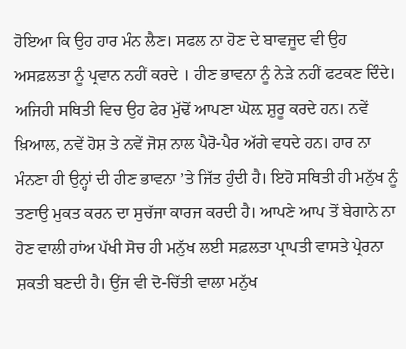ਹੋਇਆ ਕਿ ਉਹ ਹਾਰ ਮੰਨ ਲੈਣ। ਸਫਲ ਨਾ ਹੋਣ ਦੇ ਬਾਵਜੂਦ ਵੀ ਉਹ ਅਸਫ਼ਲਤਾ ਨੂੰ ਪ੍ਰਵਾਨ ਨਹੀਂ ਕਰਦੇ । ਹੀਣ ਭਾਵਨਾ ਨੂੰ ਨੇੜੇ ਨਹੀਂ ਫਟਕਣ ਦਿੰਦੇ। ਅਜਿਹੀ ਸਥਿਤੀ ਵਿਚ ਉਹ ਫੇਰ ਮੁੱਢੋਂ ਆਪਣਾ ਘੋਲ਼ ਸ਼ੁਰੂ ਕਰਦੇ ਹਨ। ਨਵੇਂ ਖ਼ਿਆਲ, ਨਵੇਂ ਹੋਸ਼ ਤੇ ਨਵੇਂ ਜੋਸ਼ ਨਾਲ ਪੈਰੋ-ਪੈਰ ਅੱਗੇ ਵਧਦੇ ਹਨ। ਹਾਰ ਨਾ ਮੰਨਣਾ ਹੀ ਉਨ੍ਹਾਂ ਦੀ ਹੀਣ ਭਾਵਨਾ ’ਤੇ ਜਿੱਤ ਹੁੰਦੀ ਹੈ। ਇਹੋ ਸਥਿਤੀ ਹੀ ਮਨੁੱਖ ਨੂੰ ਤਣਾਉ ਮੁਕਤ ਕਰਨ ਦਾ ਸੁਚੱਜਾ ਕਾਰਜ ਕਰਦੀ ਹੈ। ਆਪਣੇ ਆਪ ਤੋਂ ਬੇਗਾਨੇ ਨਾ ਹੋਣ ਵਾਲੀ ਹਾਂਅ ਪੱਖੀ ਸੋਚ ਹੀ ਮਨੁੱਖ ਲਈ ਸਫ਼ਲਤਾ ਪ੍ਰਾਪਤੀ ਵਾਸਤੇ ਪ੍ਰੇਰਨਾ ਸ਼ਕਤੀ ਬਣਦੀ ਹੈ। ਉਂਜ ਵੀ ਦੋ-ਚਿੱਤੀ ਵਾਲਾ ਮਨੁੱਖ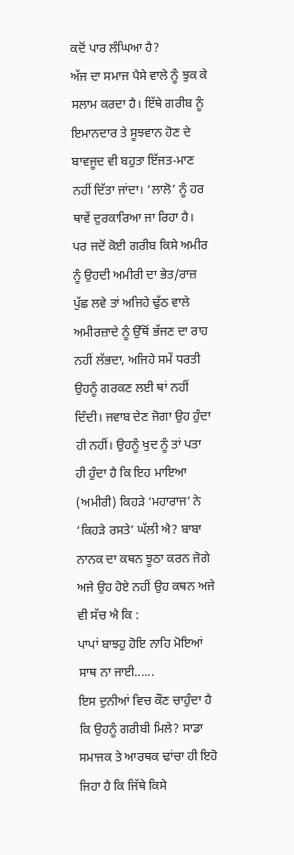ਕਦੋਂ ਪਾਰ ਲੰਘਿਆ ਹੈ?
ਅੱਜ ਦਾ ਸਮਾਜ ਪੈਸੇ ਵਾਲੇ ਨੂੰ ਝੁਕ ਕੇ ਸਲਾਮ ਕਰਦਾ ਹੈ। ਇੱਥੇ ਗਰੀਬ ਨੂੰ ਇਮਾਨਦਾਰ ਤੇ ਸੂਝਵਾਨ ਹੋਣ ਦੇ ਬਾਵਜੂਦ ਵੀ ਬਹੁਤਾ ਇੱਜਤ-ਮਾਣ ਨਹੀਂ ਦਿੱਤਾ ਜਾਂਦਾ। ‘ਲਾਲੋ’ ਨੂੰ ਹਰ ਥਾਵੇਂ ਦੁਰਕਾਰਿਆ ਜਾ ਰਿਹਾ ਹੈ। ਪਰ ਜਦੋਂ ਕੋਈ ਗਰੀਬ ਕਿਸੇ ਅਮੀਰ ਨੂੰ ਉਹਦੀ ਅਮੀਰੀ ਦਾ ਭੇਤ/ਰਾਜ਼ ਪੁੱਛ ਲਵੇ ਤਾਂ ਅਜਿਹੇ ਢੁੱਠ ਵਾਲੇ ਅਮੀਰਜ਼ਾਦੇ ਨੂੰ ਉੱਥੋਂ ਭੱਜਣ ਦਾ ਰਾਹ ਨਹੀਂ ਲੱਭਦਾ, ਅਜਿਹੇ ਸਮੇਂ ਧਰਤੀ ਉਹਨੂੰ ਗਰਕਣ ਲਈ ਥਾਂ ਨਹੀਂ ਦਿੰਦੀ। ਜਵਾਬ ਦੇਣ ਜੋਗਾ ਉਹ ਹੁੰਦਾ ਹੀ ਨਹੀਂ। ਉਹਨੂੰ ਖੁਦ ਨੂੰ ਤਾਂ ਪਤਾ ਹੀ ਹੁੰਦਾ ਹੈ ਕਿ ਇਹ ਮਾਇਆ (ਅਮੀਰੀ) ਕਿਹੜੇ ‘ਮਹਾਰਾਜ’ ਨੇ ‘ਕਿਹੜੇ ਰਸਤੇ’ ਘੱਲੀ ਐ? ਬਾਬਾ ਨਾਨਕ ਦਾ ਕਥਨ ਝੂਠਾ ਕਰਨ ਜੋਗੇ ਅਜੇ ਉਹ ਹੋਏ ਨਹੀਂ ਉਹ ਕਥਨ ਅਜੇ ਵੀ ਸੱਚ ਐ ਕਿ :
ਪਾਪਾਂ ਬਾਝਹੁ ਹੋਇ ਨਾਹਿ ਮੋਇਆਂ ਸਾਥ ਨਾ ਜਾਈ......
ਇਸ ਦੁਨੀਆਂ ਵਿਚ ਕੌਣ ਚਾਹੁੰਦਾ ਹੈ ਕਿ ਉਹਨੂੰ ਗਰੀਬੀ ਮਿਲੇ? ਸਾਡਾ ਸਮਾਜਕ ਤੇ ਆਰਥਕ ਢਾਂਚਾ ਹੀ ਇਹੋ ਜਿਹਾ ਹੈ ਕਿ ਜਿੱਥੇ ਕਿਸੇ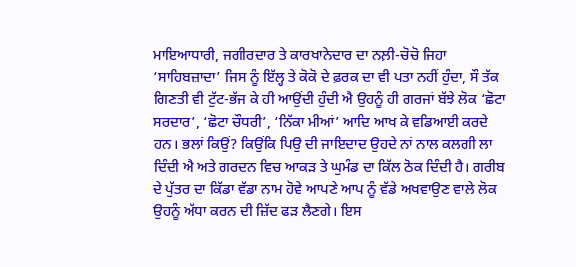ਮਾਇਆਧਾਰੀ, ਜਗੀਰਦਾਰ ਤੇ ਕਾਰਖਾਨੇਦਾਰ ਦਾ ਨਲ਼ੀ-ਚੋਚੋ ਜਿਹਾ ‘ਸਾਹਿਬਜ਼ਾਦਾ’ ਜਿਸ ਨੂੰ ਇੱਲ੍ਹ ਤੇ ਕੋਕੋ ਦੇ ਫ਼ਰਕ ਦਾ ਵੀ ਪਤਾ ਨਹੀਂ ਹੁੰਦਾ, ਸੌ ਤੱਕ ਗਿਣਤੀ ਵੀ ਟੁੱਟ-ਭੱਜ ਕੇ ਹੀ ਆਉਂਦੀ ਹੁੰਦੀ ਐ ਉਹਨੂੰ ਹੀ ਗਰਜਾਂ ਬੱਝੇ ਲੋਕ ‘ਛੋਟਾ ਸਰਦਾਰ’, ‘ਛੋਟਾ ਚੌਧਰੀ’, ‘ਨਿੱਕਾ ਮੀਆਂ’ ਆਦਿ ਆਖ ਕੇ ਵਡਿਆਈ ਕਰਦੇ ਹਨ। ਭਲਾਂ ਕਿਉਂ? ਕਿਉਂਕਿ ਪਿਉ ਦੀ ਜਾਇਦਾਦ ਉਹਦੇ ਨਾਂ ਨਾਲ ਕਲਗੀ ਲਾ ਦਿੰਦੀ ਐ ਅਤੇ ਗਰਦਨ ਵਿਚ ਆਕੜ ਤੇ ਘੁਮੰਡ ਦਾ ਕਿੱਲ ਠੋਕ ਦਿੰਦੀ ਹੈ। ਗਰੀਬ ਦੇ ਪੁੱਤਰ ਦਾ ਕਿੱਡਾ ਵੱਡਾ ਨਾਮ ਹੋਵੇ ਆਪਣੇ ਆਪ ਨੂੰ ਵੱਡੇ ਅਖਵਾਉਣ ਵਾਲੇ ਲੋਕ ਉਹਨੂੰ ਅੱਧਾ ਕਰਨ ਦੀ ਜ਼ਿੱਦ ਫੜ ਲੈਣਗੇ। ਇਸ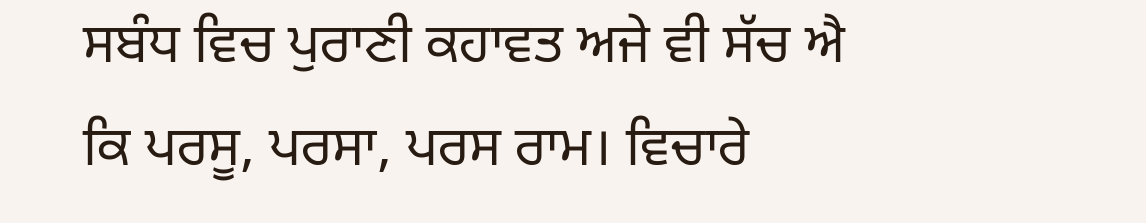ਸਬੰਧ ਵਿਚ ਪੁਰਾਣੀ ਕਹਾਵਤ ਅਜੇ ਵੀ ਸੱਚ ਐ ਕਿ ਪਰਸੂ, ਪਰਸਾ, ਪਰਸ ਰਾਮ। ਵਿਚਾਰੇ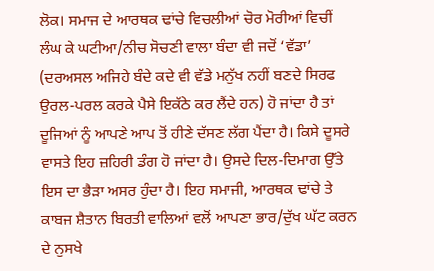ਲੋਕ। ਸਮਾਜ ਦੇ ਆਰਥਕ ਢਾਂਚੇ ਵਿਚਲੀਆਂ ਚੋਰ ਮੋਰੀਆਂ ਵਿਚੀਂ ਲੰਘ ਕੇ ਘਟੀਆ/ਨੀਚ ਸੋਚਣੀ ਵਾਲਾ ਬੰਦਾ ਵੀ ਜਦੋਂ ‘ਵੱਡਾ’ (ਦਰਅਸਲ ਅਜਿਹੇ ਬੰਦੇ ਕਦੇ ਵੀ ਵੱਡੇ ਮਨੁੱਖ ਨਹੀਂ ਬਣਦੇ ਸਿਰਫ ਉਰਲ-ਪਰਲ ਕਰਕੇ ਪੈਸੇ ਇਕੱਠੇ ਕਰ ਲੈਂਦੇ ਹਨ) ਹੋ ਜਾਂਦਾ ਹੈ ਤਾਂ ਦੂਜਿਆਂ ਨੂੰ ਆਪਣੇ ਆਪ ਤੋਂ ਹੀਣੇ ਦੱਸਣ ਲੱਗ ਪੈਂਦਾ ਹੈ। ਕਿਸੇ ਦੂਸਰੇ ਵਾਸਤੇ ਇਹ ਜ਼ਹਿਰੀ ਡੰਗ ਹੋ ਜਾਂਦਾ ਹੈ। ਉਸਦੇ ਦਿਲ-ਦਿਮਾਗ ਉੱਤੇ ਇਸ ਦਾ ਭੈੜਾ ਅਸਰ ਹੁੰਦਾ ਹੈ। ਇਹ ਸਮਾਜੀ, ਆਰਥਕ ਢਾਂਚੇ ਤੇ ਕਾਬਜ ਸ਼ੈਤਾਨ ਬਿਰਤੀ ਵਾਲਿਆਂ ਵਲੋਂ ਆਪਣਾ ਭਾਰ/ਦੁੱਖ ਘੱਟ ਕਰਨ ਦੇ ਨੁਸਖੇ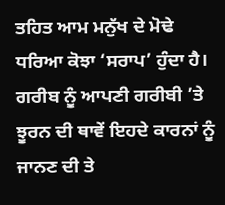ਤਹਿਤ ਆਮ ਮਨੁੱਖ ਦੇ ਮੋਢੇ ਧਰਿਆ ਕੋਝਾ ‘ਸਰਾਪ’ ਹੁੰਦਾ ਹੈ। ਗਰੀਬ ਨੂੰ ਆਪਣੀ ਗਰੀਬੀ ’ਤੇ ਝੂਰਨ ਦੀ ਥਾਵੇਂ ਇਹਦੇ ਕਾਰਨਾਂ ਨੂੰ ਜਾਨਣ ਦੀ ਤੇ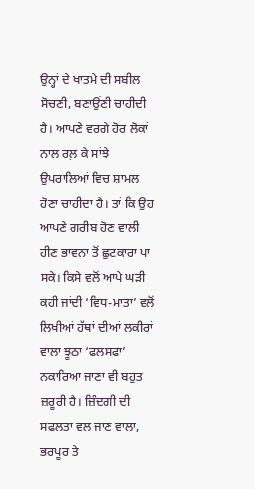ਉਨ੍ਹਾਂ ਦੇ ਖਾਤਮੇ ਦੀ ਸਬੀਲ ਸੋਚਣੀ, ਬਣਾਉਂਣੀ ਚਾਹੀਦੀ ਹੈ। ਆਪਣੇ ਵਰਗੇ ਹੋਰ ਲੋਕਾਂ ਨਾਲ ਰਲ਼ ਕੇ ਸਾਂਝੇ ਉਪਰਾਲਿਆਂ ਵਿਚ ਸ਼ਾਮਲ ਹੋਣਾ ਚਾਹੀਦਾ ਹੈ। ਤਾਂ ਕਿ ਉਹ ਆਪਣੇ ਗਰੀਬ ਹੋਣ ਵਾਲੀ ਹੀਣ ਭਾਵਨਾ ਤੋਂ ਛੁਟਕਾਰਾ ਪਾ ਸਕੇ। ਕਿਸੇ ਵਲੋਂ ਆਪੇ ਘੜੀ ਕਹੀ ਜਾਂਦੀ ‘ਵਿਧ-ਮਾਤਾ’ ਵਲੋਂ ਲਿਖੀਆਂ ਹੱਥਾਂ ਦੀਆਂ ਲਕੀਰਾਂ ਵਾਲਾ ਝੂਠਾ ‘ਫਲਸਫਾ’ ਨਕਾਰਿਆ ਜਾਣਾ ਵੀ ਬਹੁਤ ਜ਼ਰੂਰੀ ਹੈ। ਜ਼ਿੰਦਗੀ ਦੀ ਸਫਲਤਾ ਵਲ ਜਾਣ ਵਾਲਾ, ਭਰਪੂਰ ਤੇ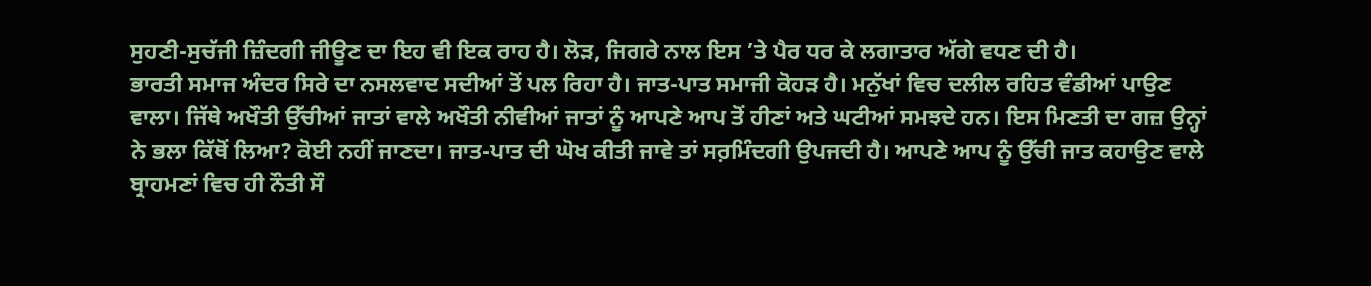ਸੁਹਣੀ-ਸੁਚੱਜੀ ਜ਼ਿੰਦਗੀ ਜੀਊਣ ਦਾ ਇਹ ਵੀ ਇਕ ਰਾਹ ਹੈ। ਲੋੜ, ਜਿਗਰੇ ਨਾਲ ਇਸ ’ਤੇ ਪੈਰ ਧਰ ਕੇ ਲਗਾਤਾਰ ਅੱਗੇ ਵਧਣ ਦੀ ਹੈ।
ਭਾਰਤੀ ਸਮਾਜ ਅੰਦਰ ਸਿਰੇ ਦਾ ਨਸਲਵਾਦ ਸਦੀਆਂ ਤੋਂ ਪਲ ਰਿਹਾ ਹੈ। ਜਾਤ-ਪਾਤ ਸਮਾਜੀ ਕੋਹੜ ਹੈ। ਮਨੁੱਖਾਂ ਵਿਚ ਦਲੀਲ ਰਹਿਤ ਵੰਡੀਆਂ ਪਾਉਣ ਵਾਲਾ। ਜਿੱਥੇ ਅਖੌਤੀ ਉੱਚੀਆਂ ਜਾਤਾਂ ਵਾਲੇ ਅਖੌਤੀ ਨੀਵੀਆਂ ਜਾਤਾਂ ਨੂੰ ਆਪਣੇ ਆਪ ਤੋਂ ਹੀਣਾਂ ਅਤੇ ਘਟੀਆਂ ਸਮਝਦੇ ਹਨ। ਇਸ ਮਿਣਤੀ ਦਾ ਗਜ਼ ਉਨ੍ਹਾਂ ਨੇ ਭਲਾ ਕਿੱਥੋਂ ਲਿਆ? ਕੋਈ ਨਹੀਂ ਜਾਣਦਾ। ਜਾਤ-ਪਾਤ ਦੀ ਘੋਖ ਕੀਤੀ ਜਾਵੇ ਤਾਂ ਸਰ਼ਮਿੰਦਗੀ ਉਪਜਦੀ ਹੈ। ਆਪਣੇ ਆਪ ਨੂੰ ਉੱਚੀ ਜਾਤ ਕਹਾਉਣ ਵਾਲੇ ਬ੍ਰਾਹਮਣਾਂ ਵਿਚ ਹੀ ਨੌਤੀ ਸੌ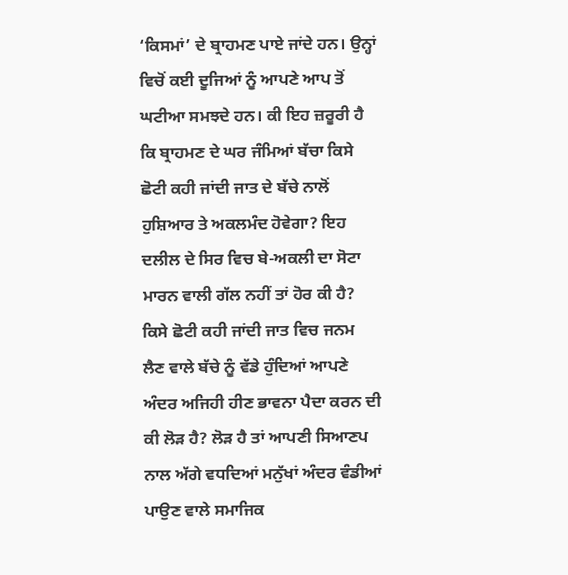‘ਕਿਸਮਾਂ’ ਦੇ ਬ੍ਰਾਹਮਣ ਪਾਏ ਜਾਂਦੇ ਹਨ। ਉਨ੍ਹਾਂ ਵਿਚੋਂ ਕਈ ਦੂਜਿਆਂ ਨੂੰ ਆਪਣੇ ਆਪ ਤੋਂ ਘਟੀਆ ਸਮਝਦੇ ਹਨ। ਕੀ ਇਹ ਜ਼ਰੂਰੀ ਹੈ ਕਿ ਬ੍ਰਾਹਮਣ ਦੇ ਘਰ ਜੰਮਿਆਂ ਬੱਚਾ ਕਿਸੇ ਛੋਟੀ ਕਹੀ ਜਾਂਦੀ ਜਾਤ ਦੇ ਬੱਚੇ ਨਾਲੋਂ ਹੁਸ਼ਿਆਰ ਤੇ ਅਕਲਮੰਦ ਹੋਵੇਗਾ? ਇਹ ਦਲੀਲ ਦੇ ਸਿਰ ਵਿਚ ਬੇ-ਅਕਲੀ ਦਾ ਸੋਟਾ ਮਾਰਨ ਵਾਲੀ ਗੱਲ ਨਹੀਂ ਤਾਂ ਹੋਰ ਕੀ ਹੈ? ਕਿਸੇ ਛੋਟੀ ਕਹੀ ਜਾਂਦੀ ਜਾਤ ਵਿਚ ਜਨਮ ਲੈਣ ਵਾਲੇ ਬੱਚੇ ਨੂੰ ਵੱਡੇ ਹੁੰਦਿਆਂ ਆਪਣੇ ਅੰਦਰ ਅਜਿਹੀ ਹੀਣ ਭਾਵਨਾ ਪੈਦਾ ਕਰਨ ਦੀ ਕੀ ਲੋੜ ਹੈ? ਲੋੜ ਹੈ ਤਾਂ ਆਪਣੀ ਸਿਆਣਪ ਨਾਲ ਅੱਗੇ ਵਧਦਿਆਂ ਮਨੁੱਖਾਂ ਅੰਦਰ ਵੰਡੀਆਂ ਪਾਉਣ ਵਾਲੇ ਸਮਾਜਿਕ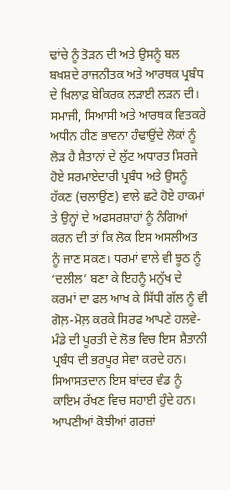ਢਾਂਚੇ ਨੂੰ ਤੋੜਨ ਦੀ ਅਤੇ ਉਸਨੂੰ ਬਲ ਬਖਸ਼ਦੇ ਰਾਜਨੀਤਕ ਅਤੇ ਆਰਥਕ ਪ੍ਰਬੰਧ ਦੇ ਖ਼ਿਲਾਫ਼ ਬੇਕਿਰਕ ਲੜਾਈ ਲੜਨ ਦੀ।
ਸਮਾਜੀ, ਸਿਆਸੀ ਅਤੇ ਆਰਥਕ ਵਿਤਕਰੇ ਅਧੀਨ ਹੀਣ ਭਾਵਨਾ ਹੰਢਾਉਂਦੇ ਲੋਕਾਂ ਨੂੰ ਲੋੜ ਹੈ ਸ਼ੈਤਾਨਾਂ ਦੇ ਲੁੱਟ ਅਧਾਰਤ ਸਿਰਜੇ ਹੋਏ ਸਰਮਾਏਦਾਰੀ ਪ੍ਰਬੰਧ ਅਤੇ ਉਸਨੂੰ ਹੱਕਣ (ਚਲਾਉਂਣ) ਵਾਲੇ ਛਟੇ ਹੋਏ ਹਾਕਮਾਂ ਤੇ ਉਨ੍ਹਾਂ ਦੇ ਅਫਸਰਸ਼ਾਹਾਂ ਨੂੰ ਨੰਗਿਆਂ ਕਰਨ ਦੀ ਤਾਂ ਕਿ ਲੋਕ ਇਸ ਅਸਲੀਅਤ ਨੂੰ ਜਾਣ ਸਕਣ। ਧਰਮਾਂ ਵਾਲੇ ਵੀ ਝੂਠ ਨੂੰ ‘ਦਲੀਲ’ ਬਣਾ ਕੇ ਇਹਨੂੰ ਮਨੁੱਖ ਦੇ ਕਰਮਾਂ ਦਾ ਫਲ ਆਖ ਕੇ ਸਿੱਧੀ ਗੱਲ ਨੂੰ ਵੀ ਗੋਲ਼-ਮੋਲ਼ ਕਰਕੇ ਸਿਰਫ ਆਪਣੇ ਹਲਵੇ-ਮੰਡੇ ਦੀ ਪੂਰਤੀ ਦੇ ਲੋਭ ਵਿਚ ਇਸ ਸ਼ੈਤਾਨੀ ਪ੍ਰਬੰਧ ਦੀ ਭਰਪੂਰ ਸੇਵਾ ਕਰਦੇ ਹਨ। ਸਿਆਸਤਦਾਨ ਇਸ ਬਾਂਦਰ ਵੰਡ ਨੂੰ ਕਾਇਮ ਰੱਖਣ ਵਿਚ ਸਹਾਈ ਹੁੰਦੇ ਹਨ। ਆਪਣੀਆਂ ਕੋਝੀਆਂ ਗਰਜ਼ਾਂ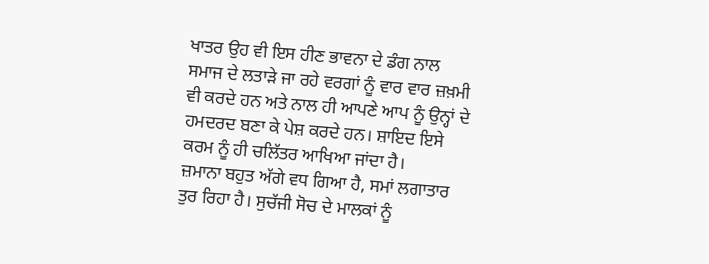ਖਾਤਰ ਉਹ ਵੀ ਇਸ ਹੀਣ ਭਾਵਨਾ ਦੇ ਡੰਗ ਨਾਲ ਸਮਾਜ ਦੇ ਲਤਾੜੇ ਜਾ ਰਹੇ ਵਰਗਾਂ ਨੂੰ ਵਾਰ ਵਾਰ ਜ਼ਖ਼ਮੀ ਵੀ ਕਰਦੇ ਹਨ ਅਤੇ ਨਾਲ ਹੀ ਆਪਣੇ ਆਪ ਨੂੰ ਉਨ੍ਹਾਂ ਦੇ ਹਮਦਰਦ ਬਣਾ ਕੇ ਪੇਸ਼ ਕਰਦੇ ਹਨ। ਸ਼ਾਇਦ ਇਸੇ ਕਰਮ ਨੂੰ ਹੀ ਚਲਿੱਤਰ ਆਖਿਆ ਜਾਂਦਾ ਹੈ।
ਜ਼ਮਾਨਾ ਬਹੁਤ ਅੱਗੇ ਵਧ ਗਿਆ ਹੈ, ਸਮਾਂ ਲਗਾਤਾਰ ਤੁਰ ਰਿਹਾ ਹੈ। ਸੁਚੱਜੀ ਸੋਚ ਦੇ ਮਾਲਕਾਂ ਨੂੰ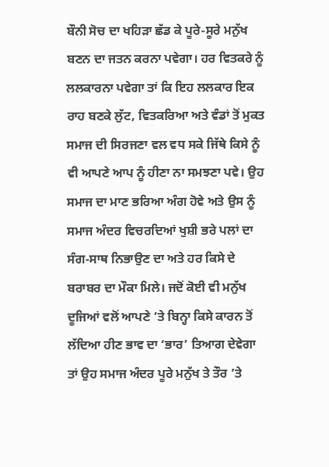ਬੌਨੀ ਸੋਚ ਦਾ ਖਹਿੜਾ ਛੱਡ ਕੇ ਪੂਰੇ-ਸੂਰੇ ਮਨੁੱਖ ਬਣਨ ਦਾ ਜਤਨ ਕਰਨਾ ਪਵੇਗਾ। ਹਰ ਵਿਤਕਰੇ ਨੂੰ ਲਲਕਾਰਨਾ ਪਵੇਗਾ ਤਾਂ ਕਿ ਇਹ ਲਲਕਾਰ ਇਕ ਰਾਹ ਬਣਕੇ ਲੁੱਟ, ਵਿਤਕਰਿਆ ਅਤੇ ਵੰਡਾਂ ਤੋਂ ਮੁਕਤ ਸਮਾਜ ਦੀ ਸਿਰਜਣਾ ਵਲ ਵਧ ਸਕੇ ਜਿੱਥੇ ਕਿਸੇ ਨੂੰ ਵੀ ਆਪਣੇ ਆਪ ਨੂੰ ਹੀਣਾ ਨਾ ਸਮਝਣਾ ਪਵੇ। ਉਹ ਸਮਾਜ ਦਾ ਮਾਣ ਭਰਿਆ ਅੰਗ ਹੋਵੇ ਅਤੇ ਉਸ ਨੂੰ ਸਮਾਜ ਅੰਦਰ ਵਿਚਰਦਿਆਂ ਖੁਸ਼ੀ ਭਰੇ ਪਲਾਂ ਦਾ ਸੰਗ-ਸਾਥ ਨਿਭਾਉਣ ਦਾ ਅਤੇ ਹਰ ਕਿਸੇ ਦੇ ਬਰਾਬਰ ਦਾ ਮੌਕਾ ਮਿਲੇ। ਜਦੋਂ ਕੋਈ ਵੀ ਮਨੁੱਖ ਦੂਜਿਆਂ ਵਲੋਂ ਆਪਣੇ ’ਤੇ ਬਿਨ੍ਹਾ ਕਿਸੇ ਕਾਰਨ ਤੋਂ ਲੱਦਿਆ ਹੀਣ ਭਾਵ ਦਾ ‘ਭਾਰ’ ਤਿਆਗ ਦੇਵੇਗਾ ਤਾਂ ਉਹ ਸਮਾਜ ਅੰਦਰ ਪੂਰੇ ਮਨੁੱਖ ਤੇ ਤੌਰ ’ਤੇ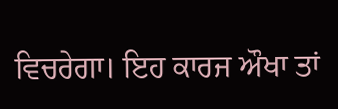ਵਿਚਰੇਗਾ। ਇਹ ਕਾਰਜ ਔਖਾ ਤਾਂ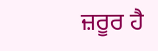ਜ਼ਰੂਰ ਹੈ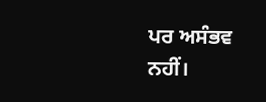ਪਰ ਅਸੰਭਵ ਨਹੀਂ।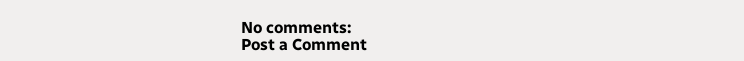No comments:
Post a Comment